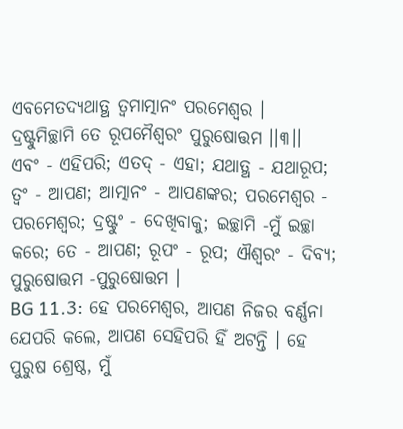ଏବମେତଦ୍ୟଥାତ୍ଥ ତ୍ୱମାତ୍ମାନଂ ପରମେଶ୍ୱର ।
ଦ୍ରଷ୍ଟୁମିଚ୍ଛାମି ତେ ରୂପମୈଶ୍ୱରଂ ପୁରୁଷୋତ୍ତମ ।।୩।।
ଏବଂ - ଏହିପରି; ଏତଦ୍ - ଏହା; ଯଥାତ୍ଥ - ଯଥାରୂପ; ତ୍ୱଂ - ଆପଣ; ଆତ୍ମାନଂ - ଆପଣଙ୍କର; ପରମେଶ୍ୱର - ପରମେଶ୍ୱର; ଦ୍ରଷ୍ଟୁଂ - ଦେଖିବାକୁ; ଇଚ୍ଛାମି -ମୁଁ ଇଚ୍ଛା କରେ; ତେ - ଆପଣ; ରୂପଂ - ରୂପ; ଐଶ୍ୱରଂ - ଦିବ୍ୟ; ପୁରୁଷୋତ୍ତମ -ପୁରୁଷୋତ୍ତମ ।
BG 11.3: ହେ ପରମେଶ୍ୱର, ଆପଣ ନିଜର ବର୍ଣ୍ଣନା ଯେପରି କଲେ, ଆପଣ ସେହିପରି ହିଁ ଅଟନ୍ତି । ହେ ପୁରୁଷ ଶ୍ରେଷ୍ଠ, ମୁଁ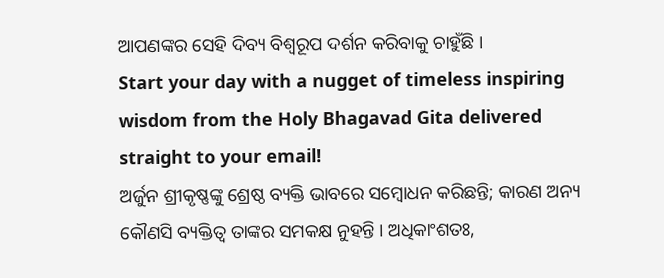ଆପଣଙ୍କର ସେହି ଦିବ୍ୟ ବିଶ୍ୱରୂପ ଦର୍ଶନ କରିବାକୁ ଚାହୁଁଛି ।
Start your day with a nugget of timeless inspiring wisdom from the Holy Bhagavad Gita delivered straight to your email!
ଅର୍ଜୁନ ଶ୍ରୀକୃଷ୍ଣଙ୍କୁ ଶ୍ରେଷ୍ଠ ବ୍ୟକ୍ତି ଭାବରେ ସମ୍ବୋଧନ କରିଛନ୍ତି; କାରଣ ଅନ୍ୟ କୌଣସି ବ୍ୟକ୍ତିତ୍ୱ ତାଙ୍କର ସମକକ୍ଷ ନୁହନ୍ତି । ଅଧିକାଂଶତଃ,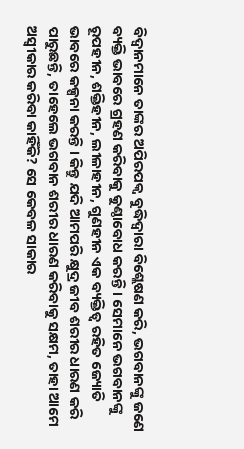ବିଦ୍ୱାନମାନେ ତାଙ୍କର ଅପିରପକ୍ୱ ବୁଦ୍ଧିଦ୍ୱାରା ବିଶ୍ଲେଷଣ କରି, ଭଗବାନଙ୍କୁ ଜଣେ ବ୍ୟକ୍ତି ଭାବରେ ଗ୍ରହଣ କରିବାକୁ କୁଣ୍ଠାବୋଧ କରନ୍ତି । ସେମାନେ ଭଗବାନଙ୍କୁ ରୂପହୀନ, ଶକ୍ତିହୀନ, ଲୀଳାହୀନ, ଗୁଣହୀନ ଏକ ବ୍ୟକ୍ତିତ୍ୱ ରହିତ ଜ୍ୟୋତି ଭାବରେ କଳ୍ପନା କରନ୍ତି । କିନ୍ତୁ ଯଦି ଆମପରି କ୍ଷୁଦ୍ର ଜୀବ ଶରୀର ଧାରଣ କରି ପାରୁଛନ୍ତି, ତାହେଲେ ଭଗବାନ ଶରୀର ଧାରଣ କରିବାକୁ ସକ୍ଷମ, ତାହା ଆମେ ଅସ୍ୱୀକାର କରିବା କାହିଁକି? ସେ କେବଳ ସାକାର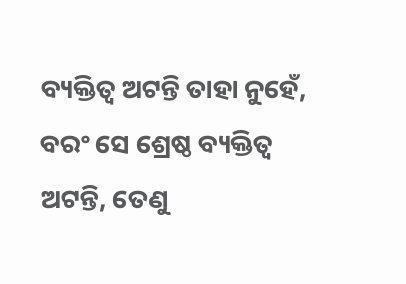ବ୍ୟକ୍ତିତ୍ୱ ଅଟନ୍ତି ତାହା ନୁହେଁ, ବରଂ ସେ ଶ୍ରେଷ୍ଠ ବ୍ୟକ୍ତିତ୍ୱ ଅଟନ୍ତି, ତେଣୁ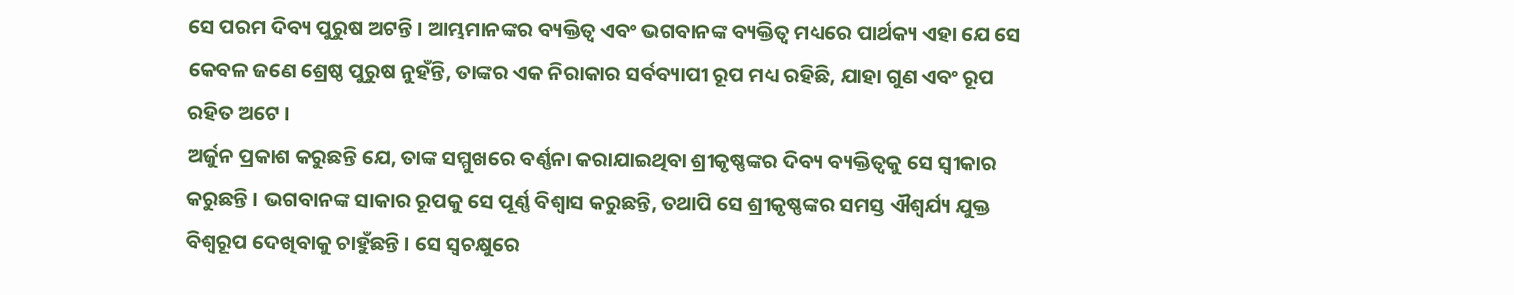ସେ ପରମ ଦିବ୍ୟ ପୁରୁଷ ଅଟନ୍ତି । ଆମ୍ଭମାନଙ୍କର ବ୍ୟକ୍ତିତ୍ୱ ଏବଂ ଭଗବାନଙ୍କ ବ୍ୟକ୍ତିତ୍ୱ ମଧ୍ୟରେ ପାର୍ଥକ୍ୟ ଏହା ଯେ ସେ କେବଳ ଜଣେ ଶ୍ରେଷ୍ଠ ପୁରୁଷ ନୁହଁନ୍ତି, ତାଙ୍କର ଏକ ନିରାକାର ସର୍ବବ୍ୟାପୀ ରୂପ ମଧ୍ୟ ରହିଛି, ଯାହା ଗୁଣ ଏବଂ ରୂପ ରହିତ ଅଟେ ।
ଅର୍ଜୁନ ପ୍ରକାଶ କରୁଛନ୍ତି ଯେ, ତାଙ୍କ ସମ୍ମୁଖରେ ବର୍ଣ୍ଣନା କରାଯାଇଥିବା ଶ୍ରୀକୃଷ୍ଣଙ୍କର ଦିବ୍ୟ ବ୍ୟକ୍ତିତ୍ୱକୁ ସେ ସ୍ୱୀକାର କରୁଛନ୍ତି । ଭଗବାନଙ୍କ ସାକାର ରୂପକୁ ସେ ପୂର୍ଣ୍ଣ ବିଶ୍ୱାସ କରୁଛନ୍ତି, ତଥାପି ସେ ଶ୍ରୀକୃଷ୍ଣଙ୍କର ସମସ୍ତ ଐଶ୍ୱର୍ଯ୍ୟ ଯୁକ୍ତ ବିଶ୍ୱରୂପ ଦେଖିବାକୁ ଚାହୁଁଛନ୍ତି । ସେ ସ୍ୱଚକ୍ଷୁରେ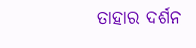ତାହାର ଦର୍ଶନ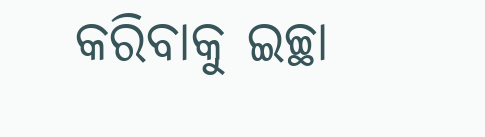କରିବାକୁ ଇଚ୍ଛା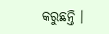କରୁଛନ୍ତି ।